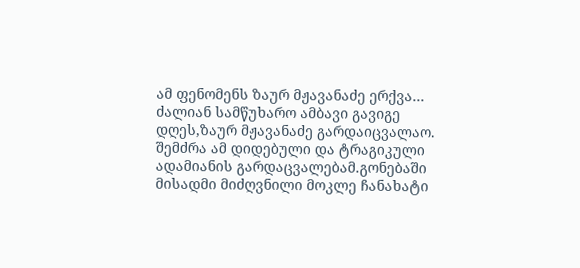ამ ფენომენს ზაურ მჟავანაძე ერქვა…
ძალიან სამწუხარო ამბავი გავიგე დღეს,ზაურ მჟავანაძე გარდაიცვალაო.
შემძრა ამ დიდებული და ტრაგიკული ადამიანის გარდაცვალებამ.გონებაში მისადმი მიძღვნილი მოკლე ჩანახატი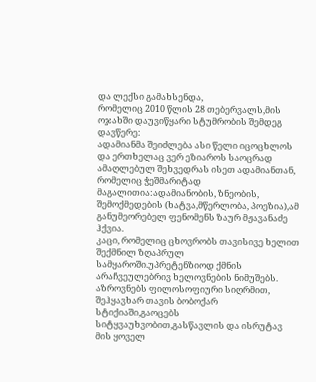და ლექსი გამახსენდა,
რომელიც 2010 წლის 28 თებერვალს,მის ოჯახში დაუვიწყარი სტუმრობის შემდეგ დავწერე:
ადამიანმა შეიძლება ასი წელი იცოცხლოს და ერთხელაც ვერ ეზიაროს საოცრად ამაღლებულ შეხვედრას ისეთ ადამიანთან, რომელიც ჭეშმარიტად მაგალითია:ადამიანობის, ზნეობის, შემოქმედების (ხატვა,მწერლობა, პოეზია),ამ განუმეორებელ ფენომენს ზაურ მჟავანაძე ჰქვია.
კაცი, რომელიც ცხოვრობს თავისივე ხელით შექმნილ ზღაპრულ სამყაროში.უპრეტენზიოდ ქმნის არაჩვეულებრივ ხელოვნების ნიმუშებს.
აზროვნებს ფილოსოფიური სიღრმით, შეჰყავხარ თავის ბობოქარ სტიქიაში,გაოცებს სიტყვაუხვობით,გასწავლის და ისრუტავ მის ყოველ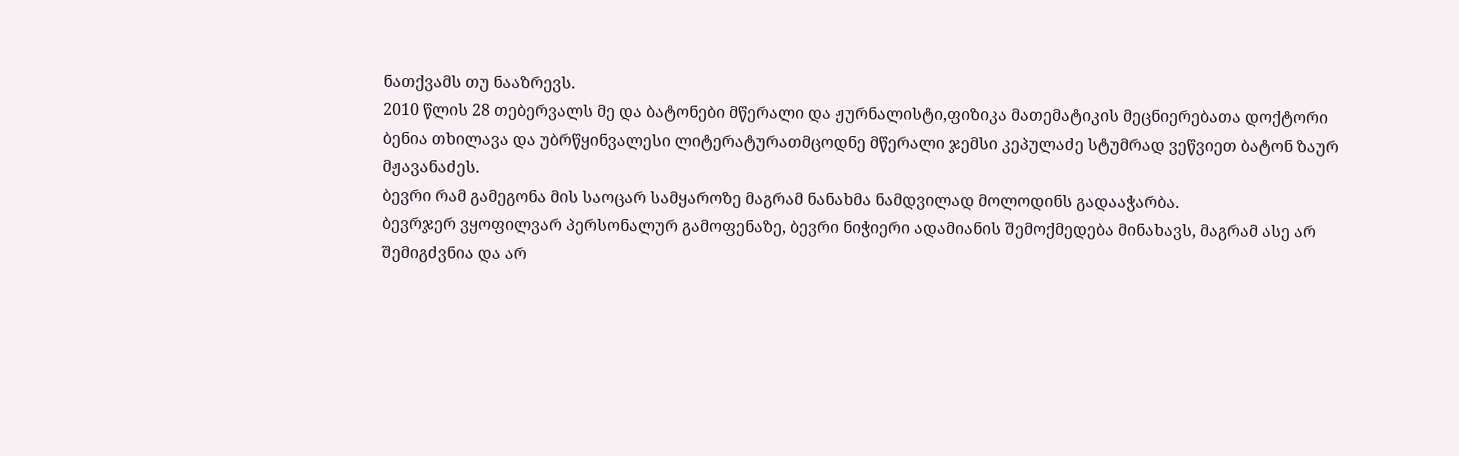ნათქვამს თუ ნააზრევს.
2010 წლის 28 თებერვალს მე და ბატონები მწერალი და ჟურნალისტი,ფიზიკა მათემატიკის მეცნიერებათა დოქტორი ბენია თხილავა და უბრწყინვალესი ლიტერატურათმცოდნე მწერალი ჯემსი კეპულაძე სტუმრად ვეწვიეთ ბატონ ზაურ მჟავანაძეს.
ბევრი რამ გამეგონა მის საოცარ სამყაროზე მაგრამ ნანახმა ნამდვილად მოლოდინს გადააჭარბა.
ბევრჯერ ვყოფილვარ პერსონალურ გამოფენაზე, ბევრი ნიჭიერი ადამიანის შემოქმედება მინახავს, მაგრამ ასე არ შემიგძვნია და არ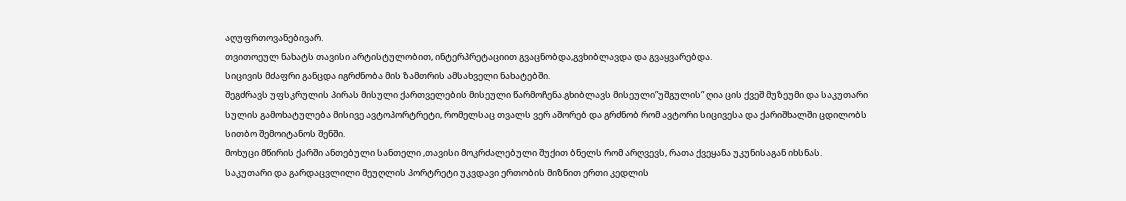აღუფრთოვანებივარ.
თვითოეულ ნახატს თავისი არტისტულობით, ინტერპრეტაციით გვაცნობდა,გვხიბლავდა და გვაყვარებდა.
სიცივის მძაფრი განცდა იგრძნობა მის ზამთრის ამსახველი ნახატებში.
შეგძრავს უფსკრულის პირას მისული ქართველების მისეული წარმოჩენა.გხიბლავს მისეული”უშგულის” ღია ცის ქვეშ მუზეუმი და საკუთარი სულის გამოხატულება მისივე ავტოპორტრეტი, რომელსაც თვალს ვერ აშორებ და გრძნობ რომ ავტორი სიცივესა და ქარიშხალში ცდილობს სითბო შემოიტანოს შენში.
მოხუცი მწირის ქარში ანთებული სანთელი ,თავისი მოკრძალებული შუქით ბნელს რომ არღვევს, რათა ქვეყანა უკუნისაგან იხსნას.
საკუთარი და გარდაცვლილი მეუღლის პორტრეტი უკვდავი ერთობის მიზნით ერთი კედლის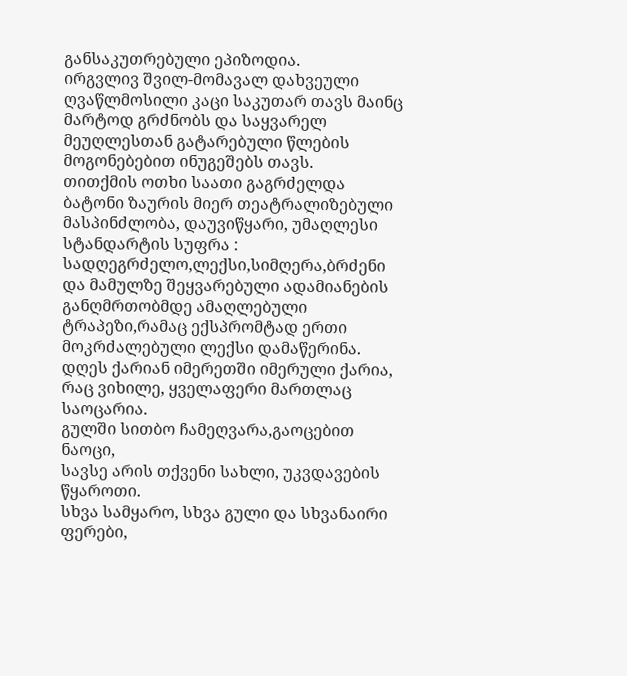განსაკუთრებული ეპიზოდია.
ირგვლივ შვილ-მომავალ დახვეული ღვაწლმოსილი კაცი საკუთარ თავს მაინც მარტოდ გრძნობს და საყვარელ მეუღლესთან გატარებული წლების მოგონებებით ინუგეშებს თავს.
თითქმის ოთხი საათი გაგრძელდა ბატონი ზაურის მიერ თეატრალიზებული მასპინძლობა, დაუვიწყარი, უმაღლესი სტანდარტის სუფრა : სადღეგრძელო,ლექსი,სიმღერა,ბრძენი და მამულზე შეყვარებული ადამიანების განღმრთობმდე ამაღლებული ტრაპეზი,რამაც ექსპრომტად ერთი მოკრძალებული ლექსი დამაწერინა.
დღეს ქარიან იმერეთში იმერული ქარია,
რაც ვიხილე, ყველაფერი მართლაც საოცარია.
გულში სითბო ჩამეღვარა,გაოცებით ნაოცი,
სავსე არის თქვენი სახლი, უკვდავების წყაროთი.
სხვა სამყარო, სხვა გული და სხვანაირი ფერები,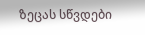ზეცას სწვდები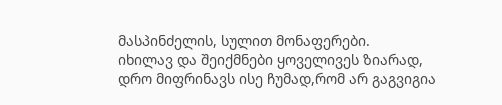მასპინძელის, სულით მონაფერები.
იხილავ და შეიქმნები ყოველივეს ზიარად,
დრო მიფრინავს ისე ჩუმად,რომ არ გაგვიგია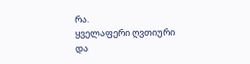რა.
ყველაფერი ღვთიური და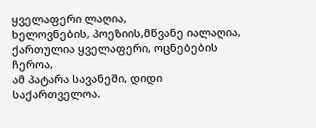ყველაფერი ლაღია,
ხელოვნების, პოეზიის,მწვანე იალაღია,
ქართულია ყველაფერი, ოცნებების ჩეროა,
ამ პატარა სავანეში, დიდი საქართველოა.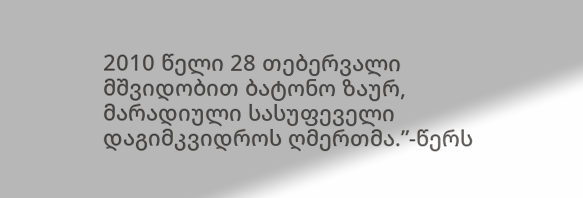2010 წელი 28 თებერვალი
მშვიდობით ბატონო ზაურ, მარადიული სასუფეველი დაგიმკვიდროს ღმერთმა.”-წერს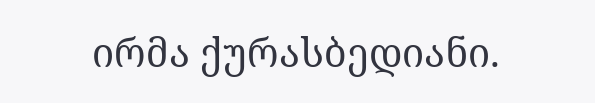ირმა ქურასბედიანი.